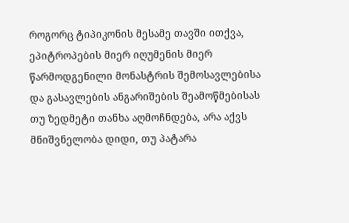როგორც ტიპიკონის მესამე თავში ითქვა, ეპიტროპების მიერ იღუმენის მიერ წარმოდგენილი მონასტრის შემოსავლებისა და გასავლების ანგარიშების შეამოწმებისას თუ ზედმეტი თანხა აღმოჩნდება, არა აქვს მნიშვნელობა დიდი, თუ პატარა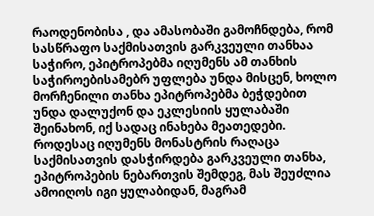რაოდენობისა , და ამასობაში გამოჩნდება, რომ სასწრაფო საქმისათვის გარკვეული თანხაა საჭირო, ეპიტროპებმა იღუმენს ამ თანხის საჭიროებისამებრ უფლება უნდა მისცენ, ხოლო მორჩენილი თანხა ეპიტროპებმა ბეჭდებით უნდა დალუქონ და ეკლესიის ყულაბაში შეინახონ, იქ სადაც ინახება მეათედები. როდესაც იღუმენს მონასტრის რაღაცა საქმისათვის დასჭირდება გარკვეული თანხა, ეპიტროპების ნებართვის შემდეგ, მას შეუძლია ამოიღოს იგი ყულაბიდან, მაგრამ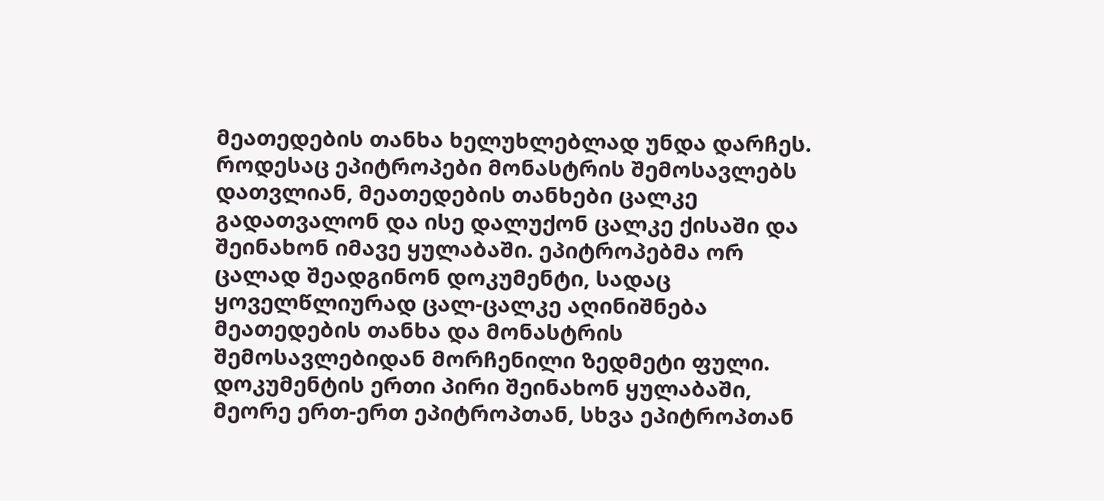მეათედების თანხა ხელუხლებლად უნდა დარჩეს. როდესაც ეპიტროპები მონასტრის შემოსავლებს დათვლიან, მეათედების თანხები ცალკე გადათვალონ და ისე დალუქონ ცალკე ქისაში და შეინახონ იმავე ყულაბაში. ეპიტროპებმა ორ ცალად შეადგინონ დოკუმენტი, სადაც ყოველწლიურად ცალ-ცალკე აღინიშნება მეათედების თანხა და მონასტრის შემოსავლებიდან მორჩენილი ზედმეტი ფული. დოკუმენტის ერთი პირი შეინახონ ყულაბაში, მეორე ერთ-ერთ ეპიტროპთან, სხვა ეპიტროპთან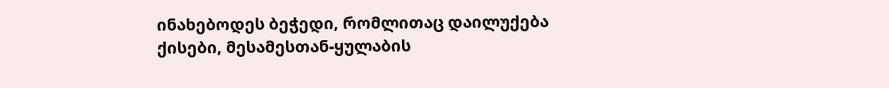ინახებოდეს ბეჭედი, რომლითაც დაილუქება ქისები, მესამესთან-ყულაბის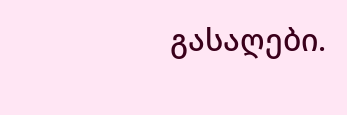გასაღები.